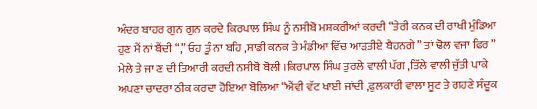ਅੰਦਰ ਬਾਹਰ ਗੁਨ ਗੁਨ ਕਰਦੇ ਕਿਰਪਾਲ ਸਿੰਘ ਨੂੰ ਨਸੀਬੋ ਮਸ਼ਕਰੀਆਂ ਕਰਦੀ “ਤੇਰੀ ਕਨਕ ਦੀ ਰਾਖੀ ਮੁੰਡਿਆ ਹੁਣ ਮੈਂ ਨਾਂ ਬੈਂਦੀ “,” ਓਹ ਤੂੰ ਨਾ ਬਹਿ ,ਸਾਡੀ ਕਨਕ ਤੇ ਮੰਡੀਆ ਵਿੱਚ ਆੜਤੀਏ ਬੈਹਨਗੇ ” ਤਾਂ ਢੋਲ ਵਜਾ ਫਿਰ ” ਮੇਲੇ ਤੇ ਜਾ ਣ ਦੀ ਤਿਆਰੀ ਕਰਦੀ ਨਸੀਬੋ ਬੋਲੀ ।ਕਿਰਪਾਲ ਸਿੰਘ ਤੁਰਲੇ ਵਾਲੀ ਪੱਗ ,ਤਿੱਲੇ ਵਾਲੀ ਜੁੱਤੀ ਪਾਕੇ ਅਪਣਾ ਚਾਦਰਾ ਠੀਕ ਕਰਦਾ ਹੋਇਆ ਬੋਲਿਆ “ਐਂਵੀ ਵੱਟ ਖਾਈ ਜਾਂਦੀ ,ਫੁਲਕਾਰੀ ਵਾਲਾ ਸੂਟ ਤੇ ਗਹਣੇ ਸੰਦੂਕ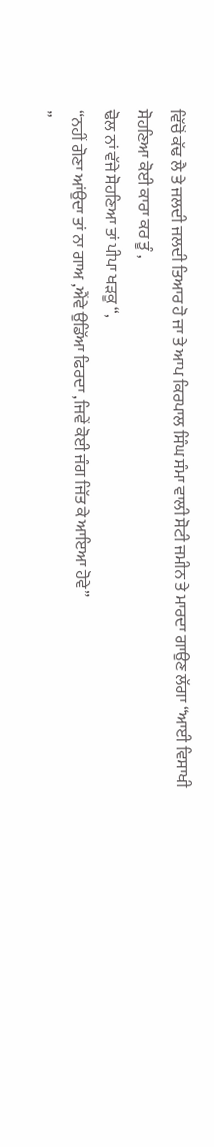ਵਿੱਚੋਂ ਕੱਢ ਲੈ ਤੇ ਜਲਦੀ ਜਲਦੀ ਤਿਆਰ ਹੋ ਜਾ ਤੇ ਆਪ ਕਿਰਪਾਲ ਸਿੰਘ ਸੰਮਾ ਵਾਲੀ ਸੋਟੀ ਜਮੀਨ ਤੇ ਮਾਰਦਾ ਗਾਉਣ ਲੱਗਾ “ਆਈ ਵਿਸਾਖੀ ਸੋਹਣਿਆ ਕੋਈ ਕਾਰਾ ਕਰ ਤੂੰ ,
ਢੋਲ ਨਾਂ ਵੱਜੇ ਸੋਹਣਿਆ ਤਾਂ ਪੀਪਾ ਖੜਕੂ “,
“ਨਹੀਂ ਗੋਣਾ ਆਂਉਦਾ ਤਾਂ ਨਾ ਗਾਅ ,ਐਂਵੇ ਉਡਿੱਆ ਫਿਰਦਾ ,ਜਿਵੇਂ ਕੋਈ ਜੰਗ ਜਿੱਤ ਕੇ ਆਇਆ ਹੋਵੇ”
”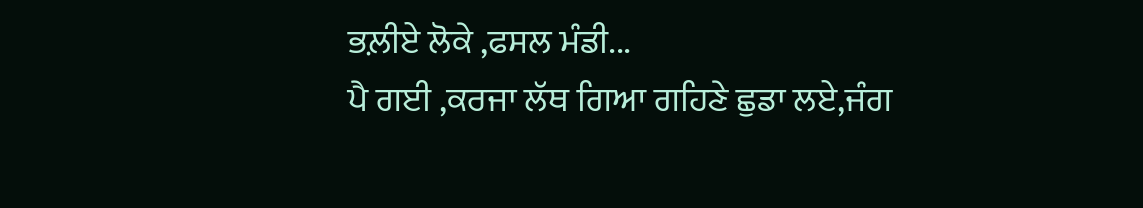ਭਲ਼ੀਏ ਲੋਕੇ ,ਫਸਲ ਮੰਡੀ...
ਪੈ ਗਈ ,ਕਰਜਾ ਲੱਥ ਗਿਆ ਗਹਿਣੇ ਛੁਡਾ ਲਏ,ਜੰਗ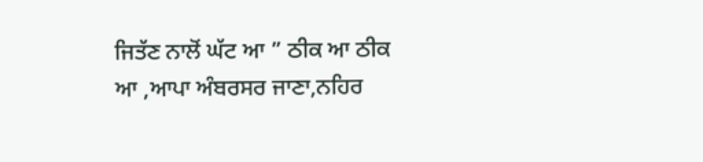ਜਿਤੱਣ ਨਾਲੋਂ ਘੱਟ ਆ ” ਠੀਕ ਆ ਠੀਕ ਆ ,ਆਪਾ ਅੰਬਰਸਰ ਜਾਣਾ,ਨਹਿਰ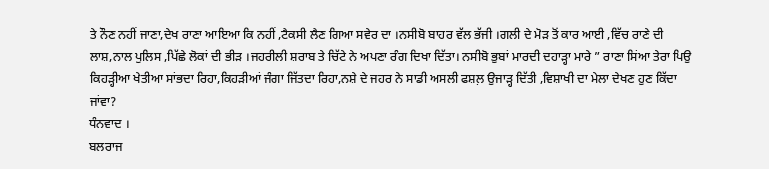ਤੇ ਨੌਣ ਨਹੀਂ ਜਾਣਾ,ਦੇਖ ਰਾਣਾ ਆਇਆ ਕਿ ਨਹੀਂ ,ਟੈਕਸੀ ਲੈਣ ਗਿਆ ਸਵੇਰ ਦਾ ।ਨਸੀਬੋ ਬਾਹਰ ਵੱਲ ਭੱਜੀ ।ਗਲੀ ਦੇ ਮੋੜ ਤੋਂ ਕਾਰ ਆਈ ,ਵਿੱਚ ਰਾਣੇ ਦੀ ਲਾਸ਼,ਨਾਲ ਪੁਲਿਸ ,ਪਿੱਛੇ ਲੋਕਾਂ ਦੀ ਭੀੜ ।ਜਹਰੀਲੀ ਸ਼ਰਾਬ ਤੇ ਚਿੱਟੇ ਨੇ ਅਪਣਾ ਰੰਗ ਦਿਖਾ ਦਿੱਤਾ। ਨਸੀਬੋ ਭੁਬਾਂ ਮਾਰਦੀ ਦਹਾੜ੍ਹਾ ਮਾਰੇ ” ਰਾਣਾ ਸਿਂਆ ਤੇਰਾ ਪਿਉ ਕਿਹੜ੍ਹੀਆ ਖੇਤੀਆ ਸਾਂਭਦਾ ਰਿਹਾ,ਕਿਹੜੀਆਂ ਜੰਗਾ ਜਿੱਤਦਾ ਰਿਹਾ,ਨਸ਼ੇ ਦੇ ਜਹਰ ਨੇ ਸਾਡੀ ਅਸਲੀ ਫਸ਼ਲ਼ ਉਜਾੜ੍ਹ ਦਿੱਤੀ ,ਵਿਸ਼ਾਖੀ ਦਾ ਮੇਲਾ ਦੇਖਣ ਹੁਣ ਕਿੱਦਾ ਜਾਂਵਾ?
ਧੰਨਵਾਦ ।
ਬਲਰਾਜ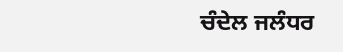ਚੰਦੇਲ ਜਲੰਧਰ